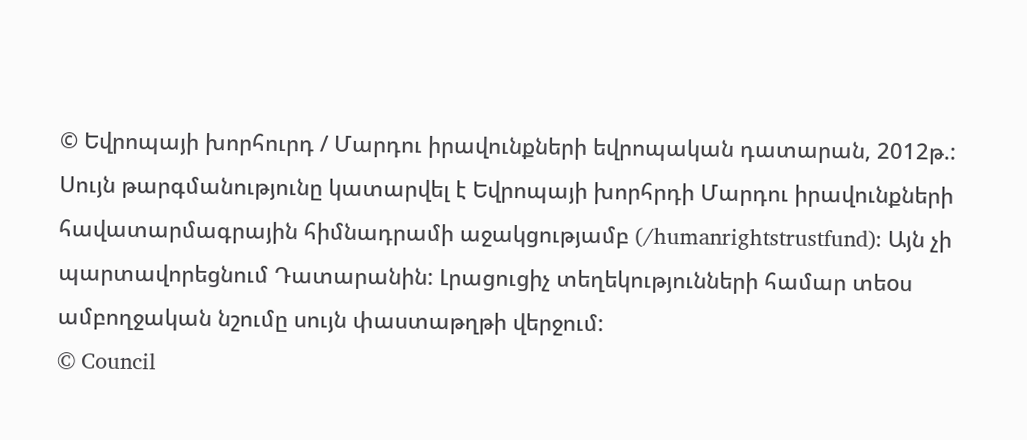© Եվրոպայի խորհուրդ / Մարդու իրավունքների եվրոպական դատարան, 2012թ.:
Սույն թարգմանությունը կատարվել է Եվրոպայի խորհրդի Մարդու իրավունքների հավատարմագրային հիմնադրամի աջակցությամբ (/humanrightstrustfund): Այն չի պարտավորեցնում Դատարանին: Լրացուցիչ տեղեկությունների համար տեoս ամբողջական նշումը սույն փաստաթղթի վերջում:
© Council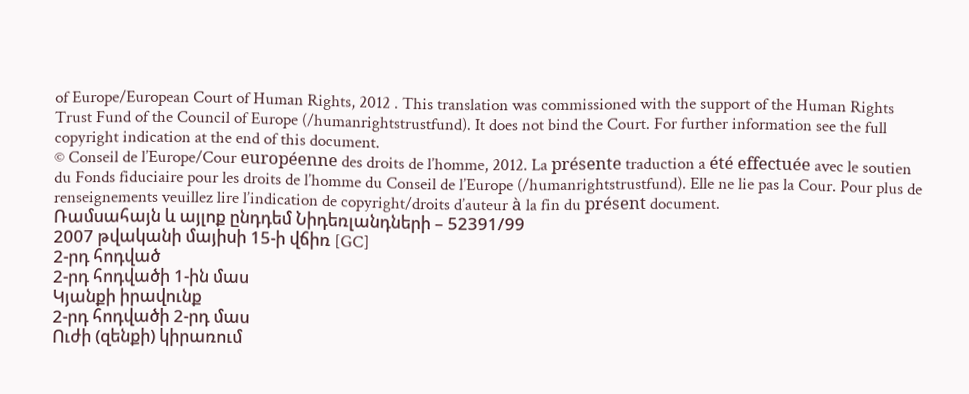of Europe/European Court of Human Rights, 2012 . This translation was commissioned with the support of the Human Rights Trust Fund of the Council of Europe (/humanrightstrustfund). It does not bind the Court. For further information see the full copyright indication at the end of this document.
© Conseil de l’Europe/Cour européenne des droits de l’homme, 2012. La présente traduction a été effectuée avec le soutien du Fonds fiduciaire pour les droits de l’homme du Conseil de l’Europe (/humanrightstrustfund). Elle ne lie pas la Cour. Pour plus de renseignements veuillez lire l’indication de copyright/droits d’auteur à la fin du présent document.
Ռամսահայն և այլոք ընդդեմ Նիդեռլանդների – 52391/99
2007 թվականի մայիսի 15-ի վճիռ [GC]
2-րդ հոդված
2-րդ հոդվածի 1-ին մաս
Կյանքի իրավունք
2-րդ հոդվածի 2-րդ մաս
Ուժի (զենքի) կիրառում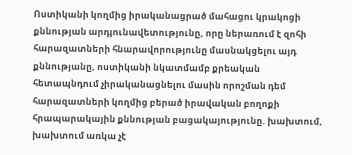Ոստիկանի կողմից իրականացրած մահացու կրակոցի քննության արդյունավետությունը, որը ներառում է զոհի հարազատների հնարավորությունը մասնակցելու այդ քննությանը, ոստիկանի նկատմամբ քրեական հետապնդում չիրականացնելու մասին որոշման դեմ հարազատների կողմից բերած իրավական բողոքի հրապարակային քննության բացակայությունը. խախտում, խախտում առկա չէ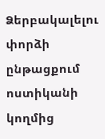Ձերբակալելու փորձի ընթացքում ոստիկանի կողմից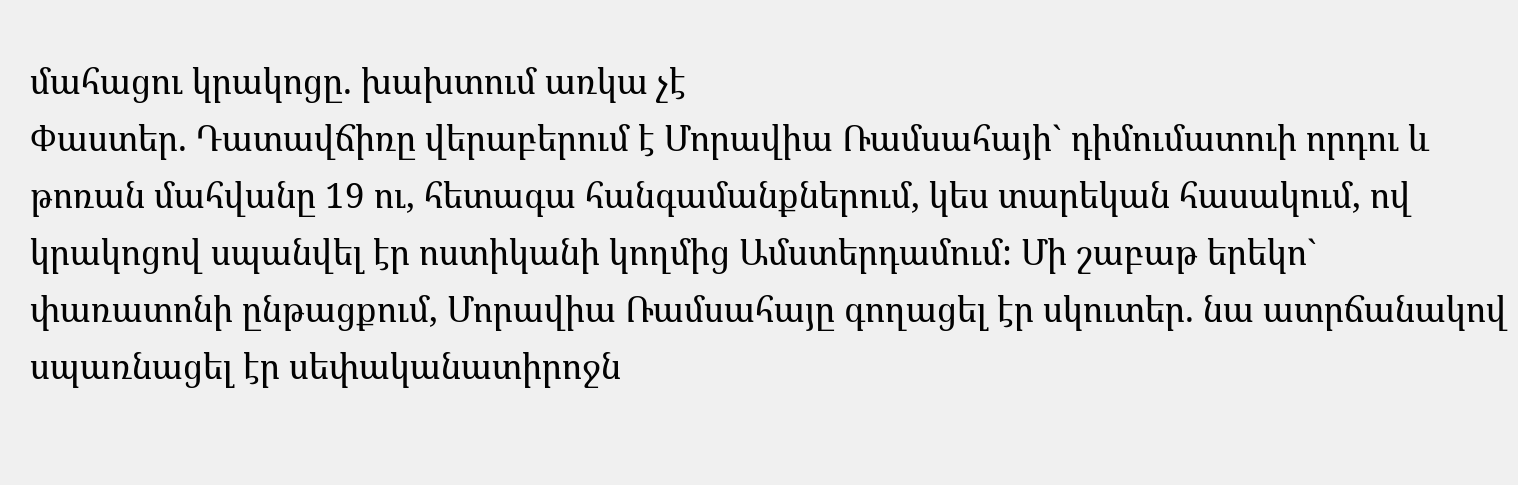մահացու կրակոցը. խախտում առկա չէ
Փաստեր. Դատավճիռը վերաբերում է Մորավիա Ռամսահայի` դիմումատուի որդու և թոռան մահվանը 19 ու, հետագա հանգամանքներում, կես տարեկան հասակում, ով կրակոցով սպանվել էր ոստիկանի կողմից Ամստերդամում: Մի շաբաթ երեկո` փառատոնի ընթացքում, Մորավիա Ռամսահայը գողացել էր սկուտեր. նա ատրճանակով սպառնացել էր սեփականատիրոջն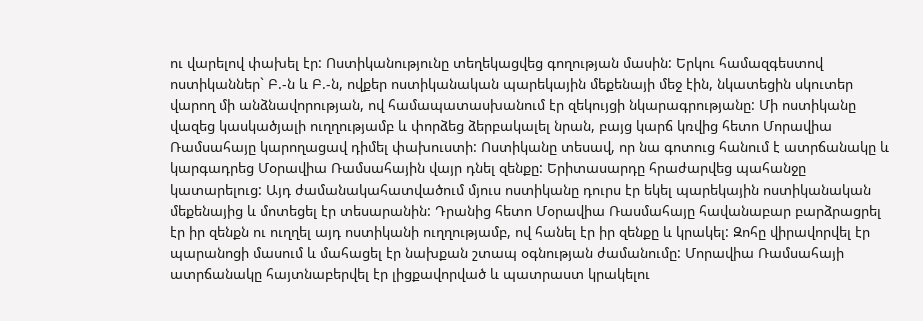ու վարելով փախել էր: Ոստիկանությունը տեղեկացվեց գողության մասին: Երկու համազգեստով ոստիկաններ` Բ.-ն և Բ.-ն, ովքեր ոստիկանական պարեկային մեքենայի մեջ էին, նկատեցին սկուտեր վարող մի անձնավորության, ով համապատասխանում էր զեկույցի նկարագրությանը: Մի ոստիկանը վազեց կասկածյալի ուղղությամբ և փորձեց ձերբակալել նրան, բայց կարճ կռվից հետո Մորավիա Ռամսահայը կարողացավ դիմել փախուստի: Ոստիկանը տեսավ, որ նա գոտուց հանում է ատրճանակը և կարգադրեց Մօրավիա Ռամսահային վայր դնել զենքը: Երիտասարդը հրաժարվեց պահանջը կատարելուց: Այդ ժամանակահատվածում մյուս ոստիկանը դուրս էր եկել պարեկային ոստիկանական մեքենայից և մոտեցել էր տեսարանին: Դրանից հետո Մօրավիա Ռասմահայը հավանաբար բարձրացրել էր իր զենքն ու ուղղել այդ ոստիկանի ուղղությամբ, ով հանել էր իր զենքը և կրակել: Զոհը վիրավորվել էր պարանոցի մասում և մահացել էր նախքան շտապ օգնության ժամանումը: Մորավիա Ռամսահայի ատրճանակը հայտնաբերվել էր լիցքավորված և պատրաստ կրակելու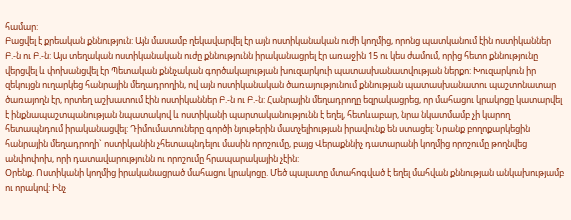համար:
Բացվել է քրեական քննություն: Այն մասամբ ղեկավարվել էր այն ոստիկանական ուժի կողմից, որոնց պատկանում էին ոստիկաններ Բ.-ն ու Բ.-ն: Այս տեղական ոստիկանական ուժը քննությունն իրականացրել էր առաջին 15 ու կես ժամում, որից հետո քննությունը վերցվել և փոխանցվել էր Պետական քննչական գործակալության խուզարկուի պատասխանատվության ներքո: Խուզարկուն իր զեկույցն ուղարկեց հանրային մեղադրողին, ով այն ոստիկանական ծառայությունում քննության պատասխանատու պաշտոնատար ծառայողն էր, որտեղ աշխատում էին ոստիկաններ Բ.-ն ու Բ.-ն: Հանրային մեղադրողը եզրակացրեց, որ մահացու կրակոցը կատարվել է ինքնապաշտպանության նպատակով և ոստիկանի պարտականությունն է եղել, հետևաբար, նրա նկատմամբ չի կարող հետապնդում իրականացվել: Դիմումատուները գործի նյութերին մատչելիության իրավունք են ստացել: Նրանք բողոքարկեցին հանրային մեղադրողի` ոստիկանին չհետապնդելու մասին որոշումը, բայց Վերաքննիչ դատարանի կողմից որոշումը թողնվեց անփոփոխ, որի դատավարությունն ու որոշումը հրապարակային չէին:
Օրենք. Ոստիկանի կողմից իրականացրած մահացու կրակոցը. Մեծ պալատը մտահոգված է եղել մահվան քննության անկախությամբ ու որակով: Ինչ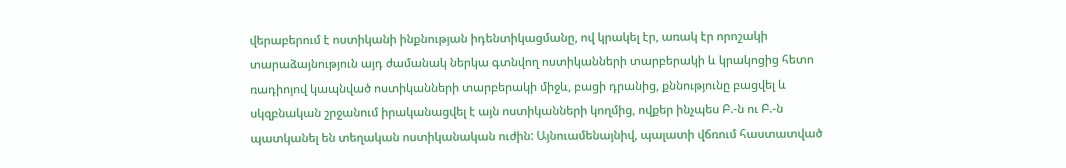վերաբերում է ոստիկանի ինքնության իդենտիկացմանը, ով կրակել էր, առակ էր որոշակի տարաձայնություն այդ ժամանակ ներկա գտնվող ոստիկանների տարբերակի և կրակոցից հետո ռադիոյով կապնված ոստիկանների տարբերակի միջև, բացի դրանից, քննությունը բացվել և սկզբնական շրջանում իրականացվել է այն ոստիկանների կողմից, ովքեր ինչպես Բ.-ն ու Բ.-ն պատկանել են տեղական ոստիկանական ուժին: Այնուամենայնիվ, պալատի վճռում հաստատված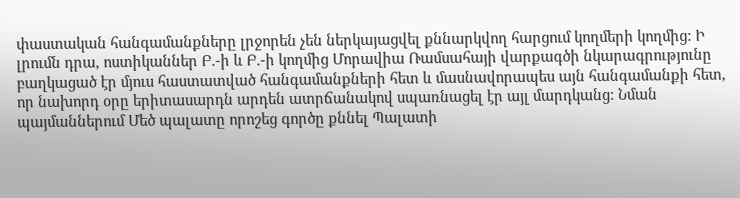փաստական հանգամանքները լրջորեն չեն ներկայացվել քննարկվող հարցում կողմերի կողմից: Ի լրումն դրա, ոստիկաններ Բ.-ի և Բ.-ի կողմից Մորավիա Ռամսահայի վարքագծի նկարագրությունը բաղկացած էր մյուս հաստատված հանգամանքների հետ և մասնավորապես այն հանգամանքի հետ, որ նախորդ օրը երիտասարդն արդեն ատրճանակով սպառնացել էր այլ մարդկանց: Նման պայմաններում Մեծ պալատը որոշեց գործը քննել Պալատի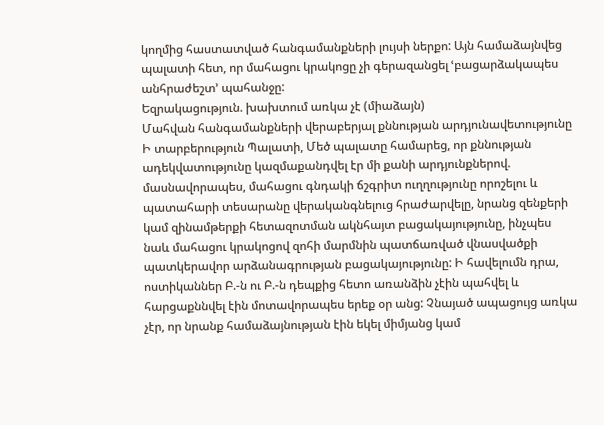կողմից հաստատված հանգամանքների լույսի ներքո: Այն համաձայնվեց պալատի հետ, որ մահացու կրակոցը չի գերազանցել ՙբացարձակապես անհրաժեշտ՚ պահանջը:
Եզրակացություն. խախտում առկա չէ (միաձայն)
Մահվան հանգամանքների վերաբերյալ քննության արդյունավետությունը
Ի տարբերություն Պալատի, Մեծ պալատը համարեց, որ քննության ադեկվատությունը կազմաքանդվել էր մի քանի արդյունքներով. մասնավորապես, մահացու գնդակի ճշգրիտ ուղղությունը որոշելու և պատահարի տեսարանը վերականգնելուց հրաժարվելը, նրանց զենքերի կամ զինամթերքի հետազոտման ակնհայտ բացակայությունը, ինչպես նաև մահացու կրակոցով զոհի մարմնին պատճառված վնասվածքի պատկերավոր արձանագրության բացակայությունը: Ի հավելումն դրա, ոստիկաններ Բ.-ն ու Բ.-ն դեպքից հետո առանձին չէին պահվել և հարցաքննվել էին մոտավորապես երեք օր անց: Չնայած ապացույց առկա չէր, որ նրանք համաձայնության էին եկել միմյանց կամ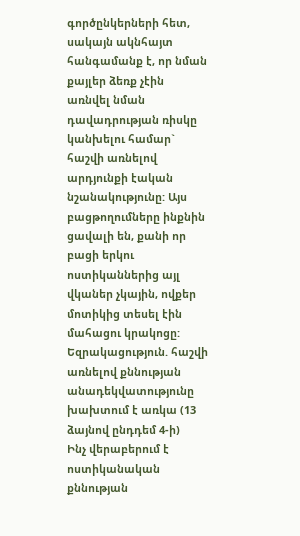գործընկերների հետ, սակայն ակնհայտ հանգամանք է, որ նման քայլեր ձեռք չէին առնվել նման դավադրության ռիսկը կանխելու համար` հաշվի առնելով արդյունքի էական նշանակությունը: Այս բացթողումները ինքնին ցավալի են, քանի որ բացի երկու ոստիկաններից այլ վկաներ չկային, ովքեր մոտիկից տեսել էին մահացու կրակոցը:
Եզրակացություն. հաշվի առնելով քննության անադեկվատությունը խախտում է առկա (13 ձայնով ընդդեմ 4-ի)
Ինչ վերաբերում է ոստիկանական քննության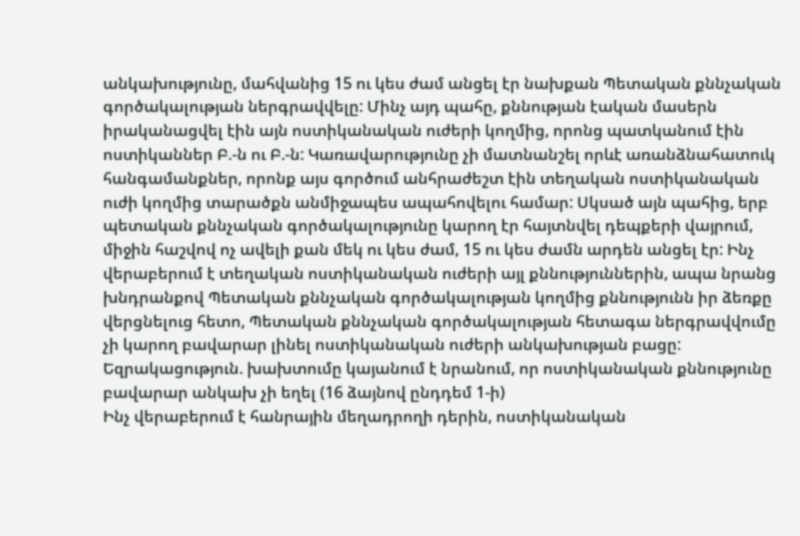անկախությունը, մահվանից 15 ու կես ժամ անցել էր նախքան Պետական քննչական գործակալության ներգրավվելը: Մինչ այդ պահը, քննության էական մասերն իրականացվել էին այն ոստիկանական ուժերի կողմից, որոնց պատկանում էին ոստիկաններ Բ.-ն ու Բ.-ն: Կառավարությունը չի մատնանշել որևէ առանձնահատուկ հանգամանքներ, որոնք այս գործում անհրաժեշտ էին տեղական ոստիկանական ուժի կողմից տարածքն անմիջապես ապահովելու համար: Սկսած այն պահից, երբ պետական քննչական գործակալությունը կարող էր հայտնվել դեպքերի վայրում, միջին հաշվով ոչ ավելի քան մեկ ու կես ժամ, 15 ու կես ժամն արդեն անցել էր: Ինչ վերաբերում է տեղական ոստիկանական ուժերի այլ քննություններին, ապա նրանց խնդրանքով Պետական քննչական գործակալության կողմից քննությունն իր ձեռքը վերցնելուց հետո, Պետական քննչական գործակալության հետագա ներգրավվումը չի կարող բավարար լինել ոստիկանական ուժերի անկախության բացը:
Եզրակացություն. խախտումը կայանում է նրանում, որ ոստիկանական քննությունը բավարար անկախ չի եղել (16 ձայնով ընդդեմ 1-ի)
Ինչ վերաբերում է հանրային մեղադրողի դերին, ոստիկանական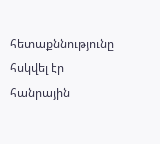հետաքննությունը հսկվել էր հանրային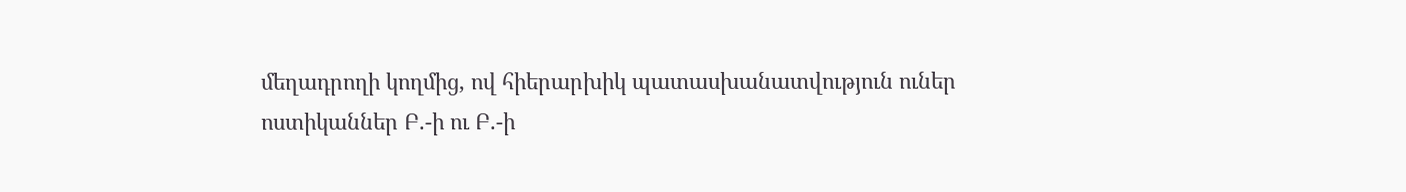մեղադրողի կողմից, ով հիերարխիկ պատասխանատվություն ուներ ոստիկաններ Բ.-ի ու Բ.-ի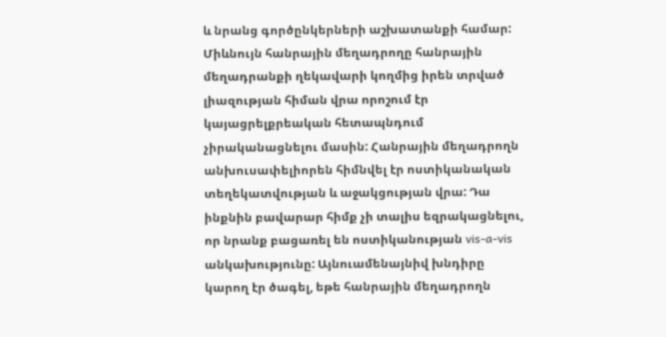և նրանց գործընկերների աշխատանքի համար: Միևնույն հանրային մեղադրողը հանրային մեղադրանքի ղեկավարի կողմից իրեն տրված լիազության հիման վրա որոշում էր կայացրելքրեական հետապնդում չիրականացնելու մասին: Հանրային մեղադրողն անխուսափելիորեն հիմնվել էր ոստիկանական տեղեկատվության և աջակցության վրա: Դա ինքնին բավարար հիմք չի տալիս եզրակացնելու, որ նրանք բացառել են ոստիկանության vis-a-vis անկախությունը: Այնուամենայնիվ խնդիրը կարող էր ծագել, եթե հանրային մեղադրողն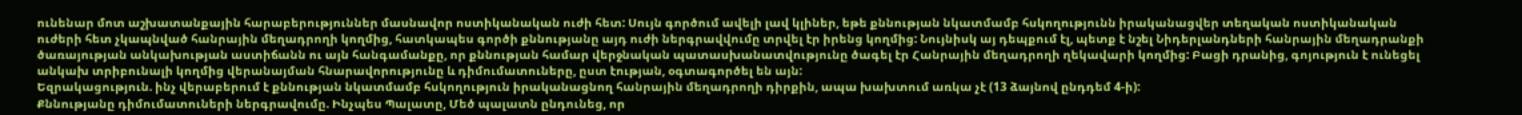ունենար մոտ աշխատանքային հարաբերություններ մասնավոր ոստիկանական ուժի հետ: Սույն գործում ավելի լավ կլիներ, եթե քննության նկատմամբ հսկողությունն իրականացվեր տեղական ոստիկանական ուժերի հետ չկապնված հանրային մեղադրողի կողմից, հատկապես գործի քննությանը այդ ուժի ներգրավվումը տրվել էր իրենց կողմից: Նույնիսկ այ դեպքում էլ, պետք է նշել Նիդերլանդների հանրային մեղադրանքի ծառայության անկախության աստիճանն ու այն հանգամանքը, որ քննության համար վերջնական պատասխանատվությունը ծագել էր Հանրային մեղադրողի ղեկավարի կողմից: Բացի դրանից, գոյություն է ունեցել անկախ տրիբունալի կողմից վերանայման հնարավորությունը և դիմումատուները, ըստ էության, օգտագործել են այն:
Եզրակացություն. ինչ վերաբերում է քննության նկատմամբ հսկողություն իրականացնող հանրային մեղադրողի դիրքին, ապա խախտում առկա չէ (13 ձայնով ընդդեմ 4-ի):
Քննությանը դիմումատուների ներգրավումը. Ինչպես Պալատը, Մեծ պալատն ընդունեց, որ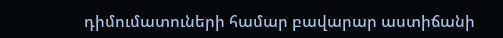դիմումատուների համար բավարար աստիճանի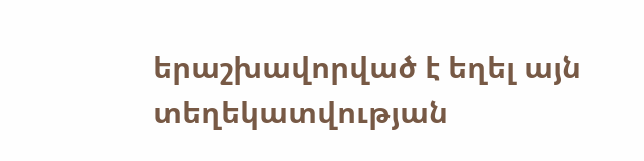երաշխավորված է եղել այն տեղեկատվության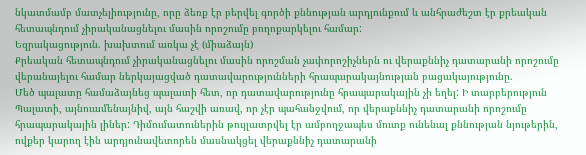նկատմամբ մատչելիությունը, որը ձեռք էր բերվել գործի քննության արդյունքում և անհրաժեշտ էր քրեական հետապնդում չիրականացնելու մասին որոշումը բողոքարկելու համար:
Եզրակացություն. խախտում առկա չէ (միաձայն)
Քրեական հետապնդում չիրականացնելու մասին որոշման չափորոշիչներն ու վերաքննիչ դատարանի որոշումը վերանայելու համար ներկայացված դատավարությունների հրապարակայնության բացակայությունը.
Մեծ պալատը համաձայնեց պալատի հետ, որ դատավարությունը հրապարակային չի եղել: Ի տարբերություն Պալատի, այնուամենայնիվ, այն հաշվի առավ, որ չէր պահանջվում, որ վերաքննիչ դատարանի որոշումը հրապարակային լիներ: Դիմումատուներին թույլատրվել էր ամբողջապես մուտք ունենալ քննության նյութերին, ովքեր կարող էին արդյունավետորեն մասնակցել վերաքննիչ դատարանի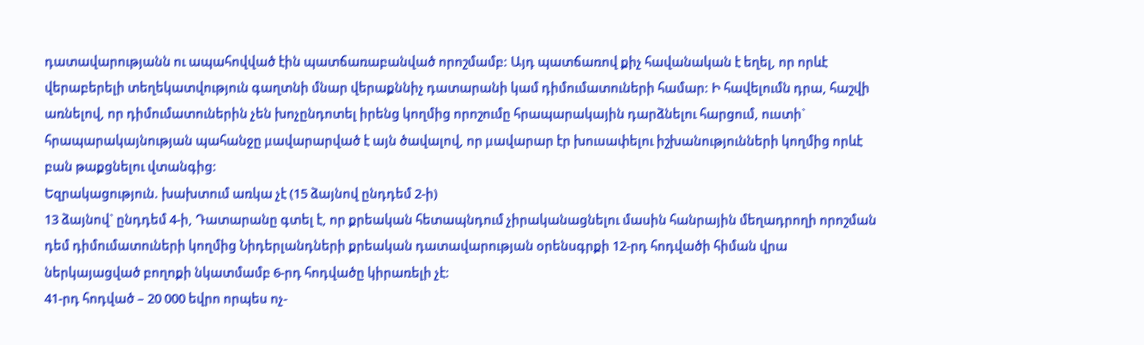դատավարությանն ու ապահովված էին պատճառաբանված որոշմամբ: Այդ պատճառով քիչ հավանական է եղել, որ որևէ վերաբերելի տեղեկատվություն գաղտնի մնար վերաքննիչ դատարանի կամ դիմումատուների համար: Ի հավելումն դրա, հաշվի առնելով, որ դիմումատուներին չեն խոչընդոտել իրենց կողմից որոշումը հրապարակային դարձնելու հարցում, ուստի` հրապարակայնության պահանջը μավարարված է այն ծավալով, որ μավարար էր խուսափելու իշխանությունների կողմից որևէ բան թաքցնելու վտանգից:
Եզրակացություն. խախտում առկա չէ (15 ձայնով ընդդեմ 2-ի)
13 ձայնով` ընդդեմ 4-ի, Դատարանը գտել է, որ քրեական հետապնդում չիրականացնելու մասին հանրային մեղադրողի որոշման դեմ դիմումատուների կողմից Նիդերլանդների քրեական դատավարության օրենսգրքի 12-րդ հոդվածի հիման վրա ներկայացված բողոքի նկատմամբ 6-րդ հոդվածը կիրառելի չէ:
41-րդ հոդված – 20 000 եվրո որպես ոչ-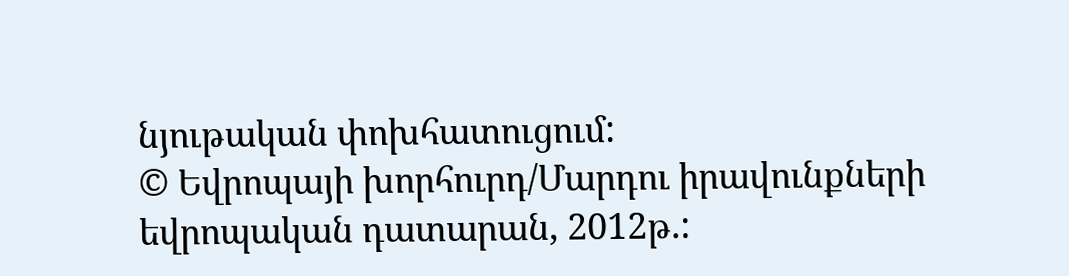նյութական փոխհատուցում:
© Եվրոպայի խորհուրդ/Մարդու իրավունքների եվրոպական դատարան, 2012թ.: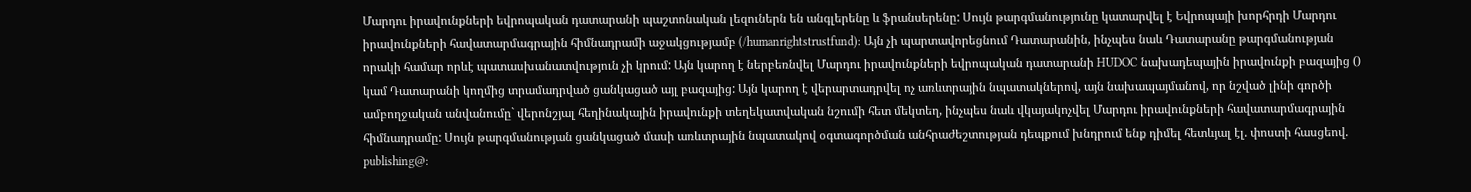Մարդու իրավունքների եվրոպական դատարանի պաշտոնական լեզուներն են անգլերենը և ֆրանսերենը: Սույն թարգմանությունը կատարվել է Եվրոպայի խորհրդի Մարդու իրավունքների հավատարմագրային հիմնադրամի աջակցությամբ (/humanrightstrustfund): Այն չի պարտավորեցնում Դատարանին, ինչպես նաև Դատարանը թարգմանության որակի համար որևէ պատասխանատվություն չի կրում: Այն կարող է ներբեռնվել Մարդու իրավունքների եվրոպական դատարանի HUDOC նախադեպային իրավունքի բազայից () կամ Դատարանի կողմից տրամադրված ցանկացած այլ բազայից: Այն կարող է վերարտադրվել ոչ առևտրային նպատակներով, այն նախապայմանով, որ նշված լինի գործի ամբողջական անվանումը` վերոնշյալ հեղինակային իրավունքի տեղեկատվական նշումի հետ մեկտեղ, ինչպես նաև վկայակոչվել Մարդու իրավունքների հավատարմագրային հիմնադրամը: Սույն թարգմանության ցանկացած մասի առևտրային նպատակով օգտագործման անհրաժեշտության դեպքում խնդրում ենք դիմել հետևյալ էլ. փոստի հասցեով. publishing@: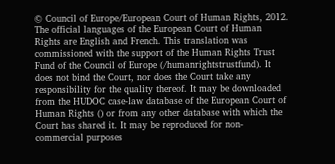© Council of Europe/European Court of Human Rights, 2012.
The official languages of the European Court of Human Rights are English and French. This translation was commissioned with the support of the Human Rights Trust Fund of the Council of Europe (/humanrightstrustfund). It does not bind the Court, nor does the Court take any responsibility for the quality thereof. It may be downloaded from the HUDOC case-law database of the European Court of Human Rights () or from any other database with which the Court has shared it. It may be reproduced for non-commercial purposes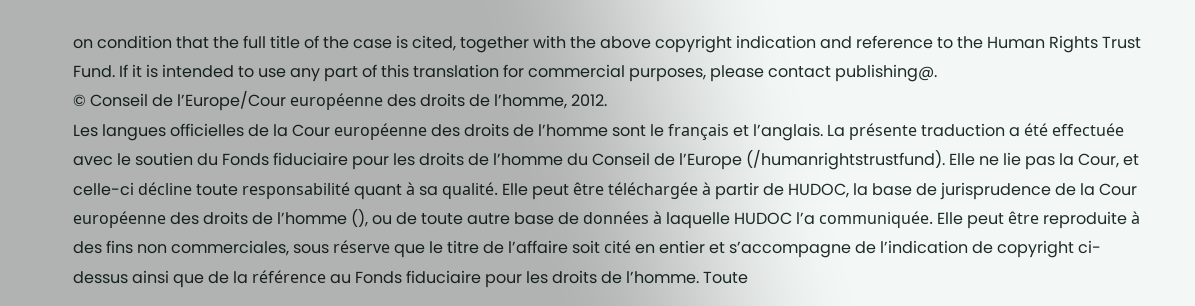on condition that the full title of the case is cited, together with the above copyright indication and reference to the Human Rights Trust Fund. If it is intended to use any part of this translation for commercial purposes, please contact publishing@.
© Conseil de l’Europe/Cour européenne des droits de l’homme, 2012.
Les langues officielles de la Cour européenne des droits de l’homme sont le français et l’anglais. La présente traduction a été effectuée avec le soutien du Fonds fiduciaire pour les droits de l’homme du Conseil de l’Europe (/humanrightstrustfund). Elle ne lie pas la Cour, et celle-ci décline toute responsabilité quant à sa qualité. Elle peut être téléchargée à partir de HUDOC, la base de jurisprudence de la Cour européenne des droits de l’homme (), ou de toute autre base de données à laquelle HUDOC l’a communiquée. Elle peut être reproduite à des fins non commerciales, sous réserve que le titre de l’affaire soit cité en entier et s’accompagne de l’indication de copyright ci-dessus ainsi que de la référence au Fonds fiduciaire pour les droits de l’homme. Toute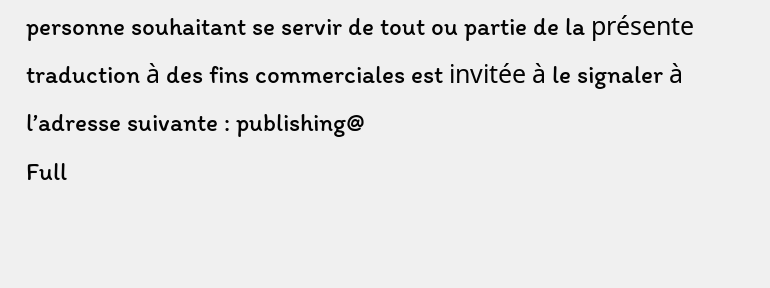personne souhaitant se servir de tout ou partie de la présente traduction à des fins commerciales est invitée à le signaler à l’adresse suivante : publishing@
Full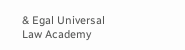& Egal Universal Law Academy